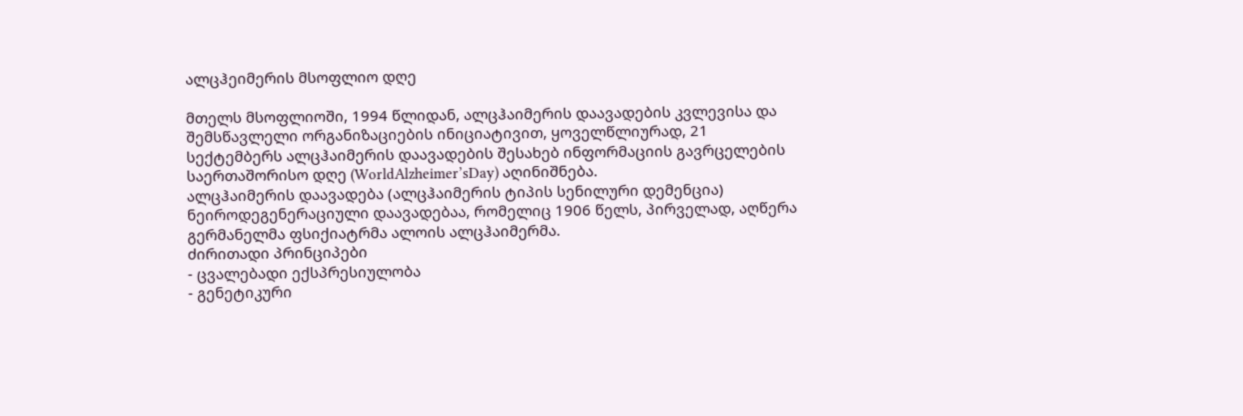ალცჰეიმერის მსოფლიო დღე

მთელს მსოფლიოში, 1994 წლიდან, ალცჰაიმერის დაავადების კვლევისა და შემსწავლელი ორგანიზაციების ინიციატივით, ყოველწლიურად, 21 სექტემბერს ალცჰაიმერის დაავადების შესახებ ინფორმაციის გავრცელების საერთაშორისო დღე (WorldAlzheimer’sDay) აღინიშნება.
ალცჰაიმერის დაავადება (ალცჰაიმერის ტიპის სენილური დემენცია) ნეიროდეგენერაციული დაავადებაა, რომელიც 1906 წელს, პირველად, აღწერა გერმანელმა ფსიქიატრმა ალოის ალცჰაიმერმა.
ძირითადი პრინციპები
- ცვალებადი ექსპრესიულობა
- გენეტიკური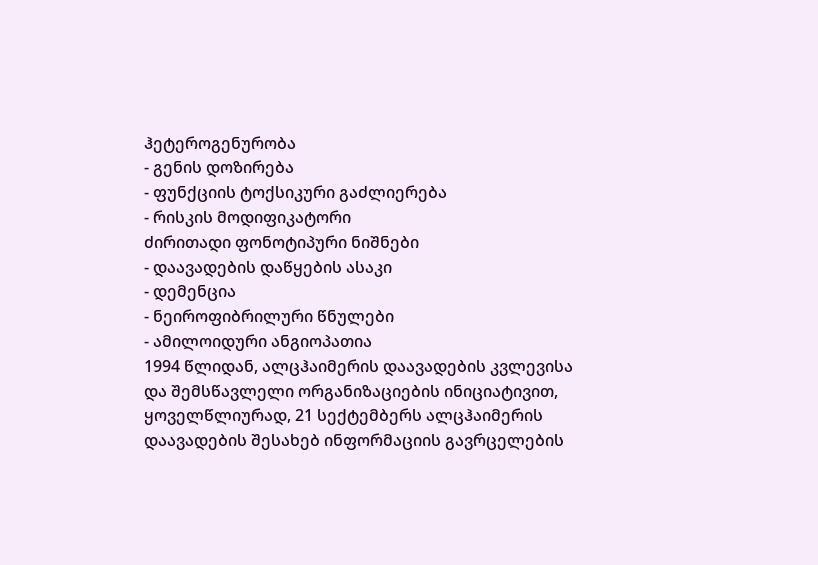ჰეტეროგენურობა
- გენის დოზირება
- ფუნქციის ტოქსიკური გაძლიერება
- რისკის მოდიფიკატორი
ძირითადი ფონოტიპური ნიშნები
- დაავადების დაწყების ასაკი
- დემენცია
- ნეიროფიბრილური წნულები
- ამილოიდური ანგიოპათია
1994 წლიდან, ალცჰაიმერის დაავადების კვლევისა და შემსწავლელი ორგანიზაციების ინიციატივით, ყოველწლიურად, 21 სექტემბერს ალცჰაიმერის დაავადების შესახებ ინფორმაციის გავრცელების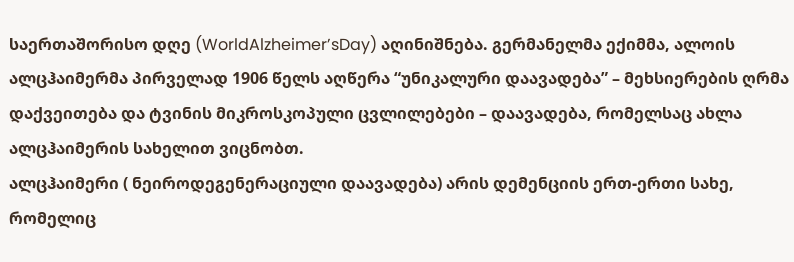საერთაშორისო დღე (WorldAlzheimer’sDay) აღინიშნება. გერმანელმა ექიმმა, ალოის ალცჰაიმერმა პირველად 1906 წელს აღწერა “უნიკალური დაავადება” – მეხსიერების ღრმა დაქვეითება და ტვინის მიკროსკოპული ცვლილებები – დაავადება, რომელსაც ახლა ალცჰაიმერის სახელით ვიცნობთ.
ალცჰაიმერი ( ნეიროდეგენერაციული დაავადება) არის დემენციის ერთ-ერთი სახე, რომელიც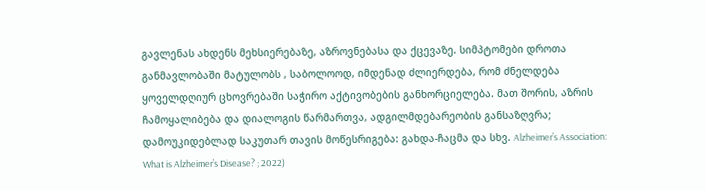გავლენას ახდენს მეხსიერებაზე, აზროვნებასა და ქცევაზე. სიმპტომები დროთა განმავლობაში მატულობს , საბოლოოდ, იმდენად ძლიერდება, რომ ძნელდება ყოველდღიურ ცხოვრებაში საჭირო აქტივობების განხორციელება. მათ შორის, აზრის ჩამოყალიბება და დიალოგის წარმართვა, ადგილმდებარეობის განსაზღვრა; დამოუკიდებლად საკუთარ თავის მოწესრიგება: გახდა-ჩაცმა და სხვ. Alzheimer’s Association: What is Alzheimer’s Disease? ; 2022)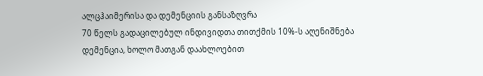ალცჰაიმერისა და დემენციის განსაზღვრა
70 წელს გადაცილებულ ინდივიდთა თითქმის 10%-ს აღენიშნება დემენცია, ხოლო მათგან დაახლოებით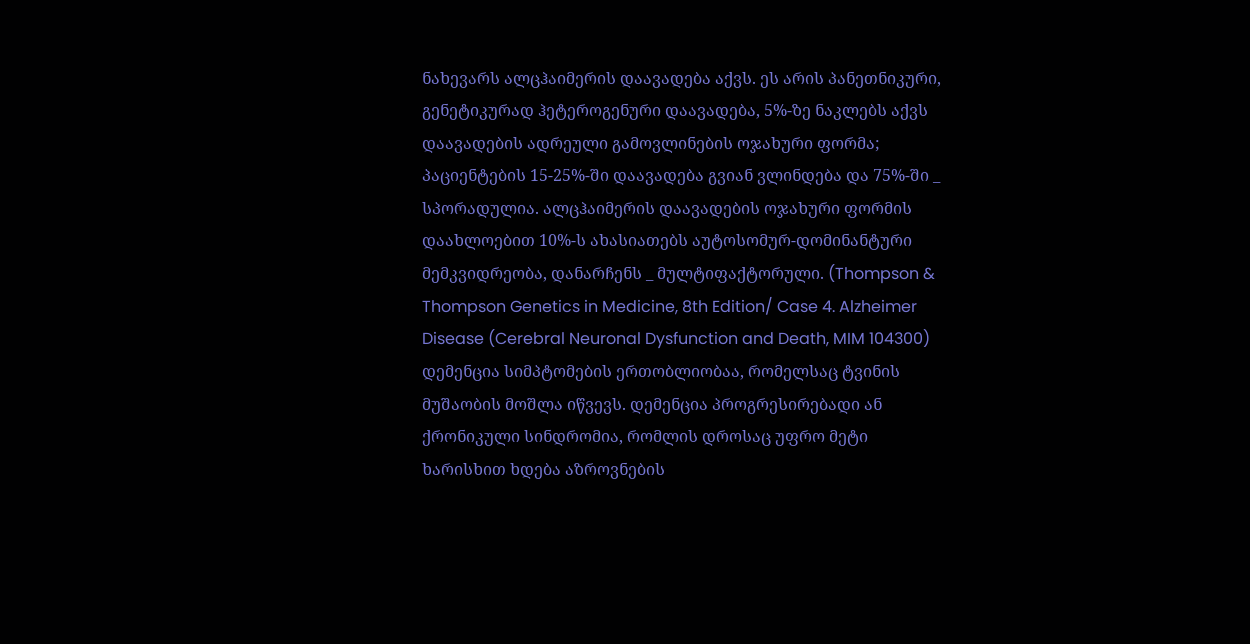ნახევარს ალცჰაიმერის დაავადება აქვს. ეს არის პანეთნიკური, გენეტიკურად ჰეტეროგენური დაავადება, 5%-ზე ნაკლებს აქვს დაავადების ადრეული გამოვლინების ოჯახური ფორმა; პაციენტების 15-25%-ში დაავადება გვიან ვლინდება და 75%-ში _ სპორადულია. ალცჰაიმერის დაავადების ოჯახური ფორმის დაახლოებით 10%-ს ახასიათებს აუტოსომურ-დომინანტური მემკვიდრეობა, დანარჩენს _ მულტიფაქტორული. (Thompson & Thompson Genetics in Medicine, 8th Edition/ Case 4. Alzheimer Disease (Cerebral Neuronal Dysfunction and Death, MIM 104300)
დემენცია სიმპტომების ერთობლიობაა, რომელსაც ტვინის მუშაობის მოშლა იწვევს. დემენცია პროგრესირებადი ან ქრონიკული სინდრომია, რომლის დროსაც უფრო მეტი ხარისხით ხდება აზროვნების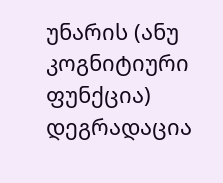უნარის (ანუ კოგნიტიური ფუნქცია) დეგრადაცია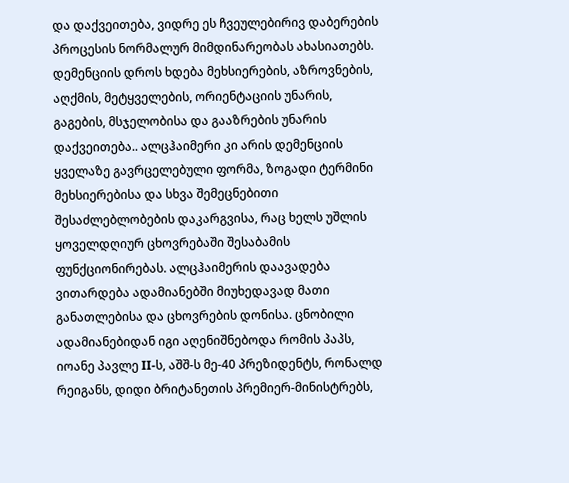და დაქვეითება, ვიდრე ეს ჩვეულებირივ დაბერების პროცესის ნორმალურ მიმდინარეობას ახასიათებს. დემენციის დროს ხდება მეხსიერების, აზროვნების, აღქმის, მეტყველების, ორიენტაციის უნარის, გაგების, მსჯელობისა და გააზრების უნარის დაქვეითება.. ალცჰაიმერი კი არის დემენციის ყველაზე გავრცელებული ფორმა, ზოგადი ტერმინი მეხსიერებისა და სხვა შემეცნებითი შესაძლებლობების დაკარგვისა, რაც ხელს უშლის ყოველდღიურ ცხოვრებაში შესაბამის ფუნქციონირებას. ალცჰაიმერის დაავადება ვითარდება ადამიანებში მიუხედავად მათი განათლებისა და ცხოვრების დონისა. ცნობილი ადამიანებიდან იგი აღენიშნებოდა რომის პაპს, იოანე პავლე II-ს, აშშ-ს მე-40 პრეზიდენტს, რონალდ რეიგანს, დიდი ბრიტანეთის პრემიერ-მინისტრებს,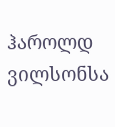ჰაროლდ ვილსონსა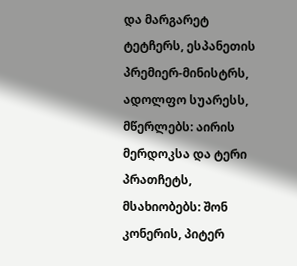და მარგარეტ ტეტჩერს, ესპანეთის პრემიერ-მინისტრს, ადოლფო სუარესს, მწერლებს: აირის მერდოკსა და ტერი პრათჩეტს, მსახიობებს: შონ კონერის, პიტერ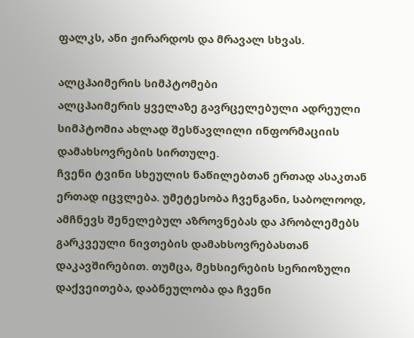ფალკს, ანი ჟირარდოს და მრავალ სხვას.

ალცჰაიმერის სიმპტომები
ალცჰაიმერის ყველაზე გავრცელებული ადრეული სიმპტომია ახლად შესწავლილი ინფორმაციის დამახსოვრების სირთულე.
ჩვენი ტვინი სხეულის ნაწილებთან ერთად ასაკთან ერთად იცვლება. უმეტესობა ჩვენგანი, საბოლოოდ, ამჩნევს შენელებულ აზროვნებას და პრობლემებს გარკვეული ნივთების დამახსოვრებასთან დაკავშირებით. თუმცა, მეხსიერების სერიოზული დაქვეითება, დაბნეულობა და ჩვენი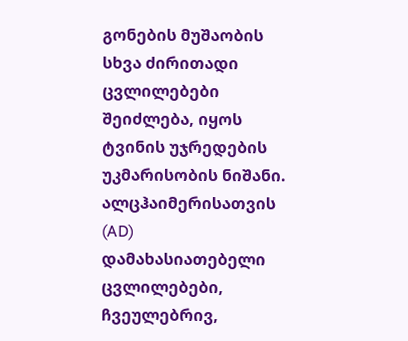გონების მუშაობის სხვა ძირითადი ცვლილებები შეიძლება, იყოს ტვინის უჯრედების უკმარისობის ნიშანი.
ალცჰაიმერისათვის (AD) დამახასიათებელი ცვლილებები, ჩვეულებრივ,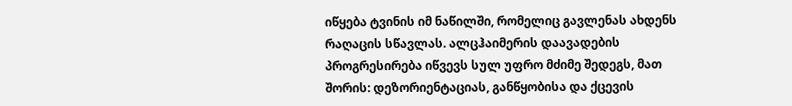იწყება ტვინის იმ ნაწილში, რომელიც გავლენას ახდენს რაღაცის სწავლას. ალცჰაიმერის დაავადების პროგრესირება იწვევს სულ უფრო მძიმე შედეგს, მათ შორის: დეზორიენტაციას, განწყობისა და ქცევის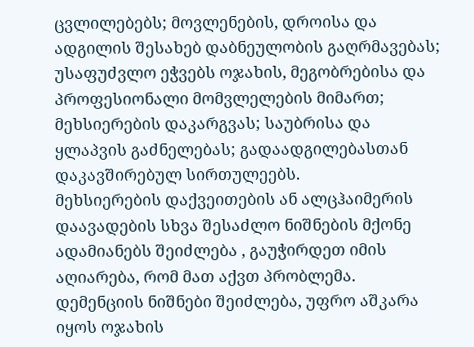ცვლილებებს; მოვლენების, დროისა და ადგილის შესახებ დაბნეულობის გაღრმავებას; უსაფუძვლო ეჭვებს ოჯახის, მეგობრებისა და პროფესიონალი მომვლელების მიმართ; მეხსიერების დაკარგვას; საუბრისა და ყლაპვის გაძნელებას; გადაადგილებასთან დაკავშირებულ სირთულეებს.
მეხსიერების დაქვეითების ან ალცჰაიმერის დაავადების სხვა შესაძლო ნიშნების მქონე ადამიანებს შეიძლება , გაუჭირდეთ იმის აღიარება, რომ მათ აქვთ პრობლემა. დემენციის ნიშნები შეიძლება, უფრო აშკარა იყოს ოჯახის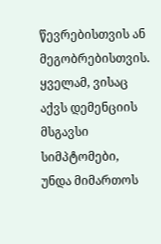წევრებისთვის ან მეგობრებისთვის. ყველამ, ვისაც აქვს დემენციის მსგავსი სიმპტომები, უნდა მიმართოს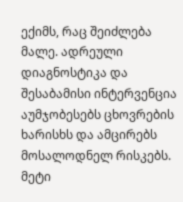ექიმს, რაც შეიძლება მალე. ადრეული დიაგნოსტიკა და შესაბამისი ინტერვენცია აუმჯობესებს ცხოვრების ხარისხს და ამცირებს მოსალოდნელ რისკებს.
მეტი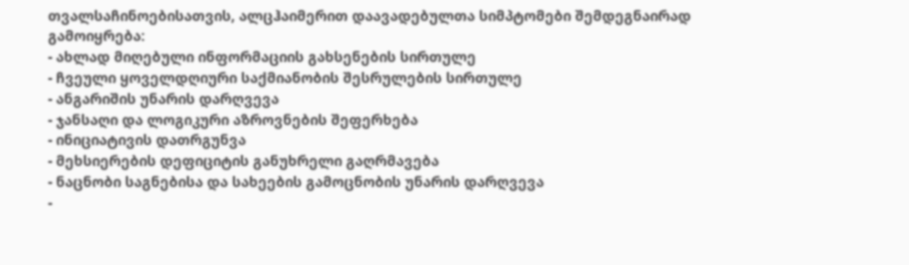თვალსაჩინოებისათვის, ალცჰაიმერით დაავადებულთა სიმპტომები შემდეგნაირად გამოიყრება:
- ახლად მიღებული ინფორმაციის გახსენების სირთულე
- ჩვეული ყოველდღიური საქმიანობის შესრულების სირთულე
- ანგარიშის უნარის დარღვევა
- ჯანსაღი და ლოგიკური აზროვნების შეფერხება
- ინიციატივის დათრგუნვა
- მეხსიერების დეფიციტის განუხრელი გაღრმავება
- ნაცნობი საგნებისა და სახეების გამოცნობის უნარის დარღვევა
-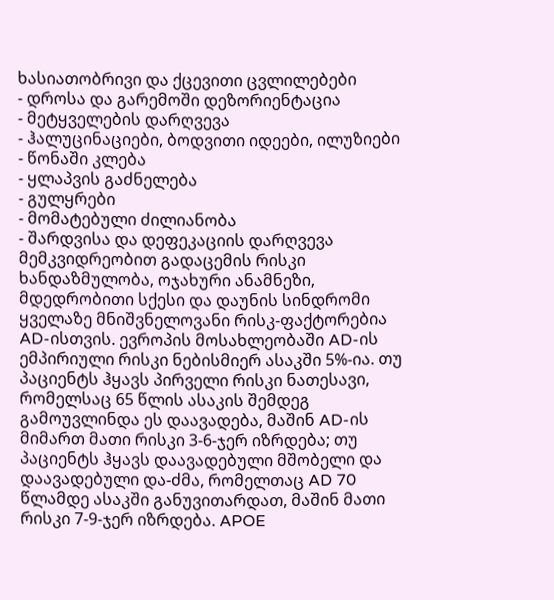ხასიათობრივი და ქცევითი ცვლილებები
- დროსა და გარემოში დეზორიენტაცია
- მეტყველების დარღვევა
- ჰალუცინაციები, ბოდვითი იდეები, ილუზიები
- წონაში კლება
- ყლაპვის გაძნელება
- გულყრები
- მომატებული ძილიანობა
- შარდვისა და დეფეკაციის დარღვევა
მემკვიდრეობით გადაცემის რისკი
ხანდაზმულობა, ოჯახური ანამნეზი, მდედრობითი სქესი და დაუნის სინდრომი ყველაზე მნიშვნელოვანი რისკ-ფაქტორებია AD-ისთვის. ევროპის მოსახლეობაში AD-ის ემპირიული რისკი ნებისმიერ ასაკში 5%-ია. თუ პაციენტს ჰყავს პირველი რისკი ნათესავი, რომელსაც 65 წლის ასაკის შემდეგ გამოუვლინდა ეს დაავადება, მაშინ AD-ის მიმართ მათი რისკი 3-6-ჯერ იზრდება; თუ პაციენტს ჰყავს დაავადებული მშობელი და დაავადებული და-ძმა, რომელთაც AD 70 წლამდე ასაკში განუვითარდათ, მაშინ მათი რისკი 7-9-ჯერ იზრდება. APOE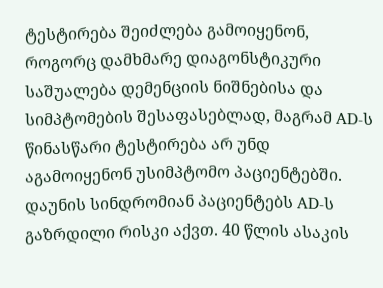ტესტირება შეიძლება გამოიყენონ, როგორც დამხმარე დიაგონსტიკური საშუალება დემენციის ნიშნებისა და სიმპტომების შესაფასებლად, მაგრამ AD-ს წინასწარი ტესტირება არ უნდ აგამოიყენონ უსიმპტომო პაციენტებში. დაუნის სინდრომიან პაციენტებს AD-ს გაზრდილი რისკი აქვთ. 40 წლის ასაკის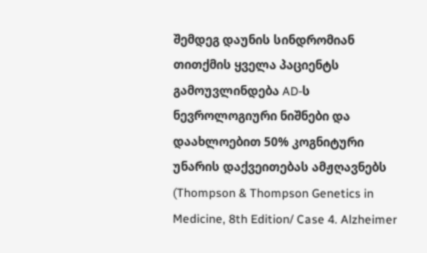შემდეგ დაუნის სინდრომიან თითქმის ყველა პაციენტს გამოუვლინდება AD-ს ნევროლოგიური ნიშნები და დაახლოებით 50% კოგნიტური უნარის დაქვეითებას ამჟღავნებს (Thompson & Thompson Genetics in Medicine, 8th Edition/ Case 4. Alzheimer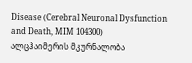Disease (Cerebral Neuronal Dysfunction and Death, MIM 104300)
ალცჰაიმერის მკურნალობა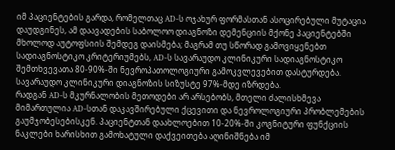იმ პაციენტების გარდა, რომელთაც AD-ს ოჯახურ ფორმასთან ასოცირებული მუტაცია დაუდგინეს, ამ დაავადების საბოლოო დიაგნოზი დემენციის მქონე პაციენტებში მხოლოდ აუტოფსიის შემდეგ დაისმება; მაგრამ თუ სწორად გამოვიყენებთ სადიაგნოსტიკო კრიტერიუმებს, AD-ს სავარაუდო კლინიკური სადიაგნოსტიკო შემთხვევათა 80-90%-ში ნევროპათოლოგიური გამოკვლევებით დასტურდება. სავარაუდო კლინიკური დიაგნოზის სიზუსტე 97%-მდე იზრდება.
რადგან AD-ს მკურნალობის მეთოდები არ არსებობს, მთელი ძალისხმევა მიმართულია AD-სთან დაკავშირებული ქცევითი და ნევროლოგიური პრობლემების გაუმჯობესებისკენ. პაციენტთან დაახლოებით 10-20%-ში კოგნიტური ფუნქციის ნაკლები ხარისხით გამოხატული დაქვეითება აღინიშნება იმ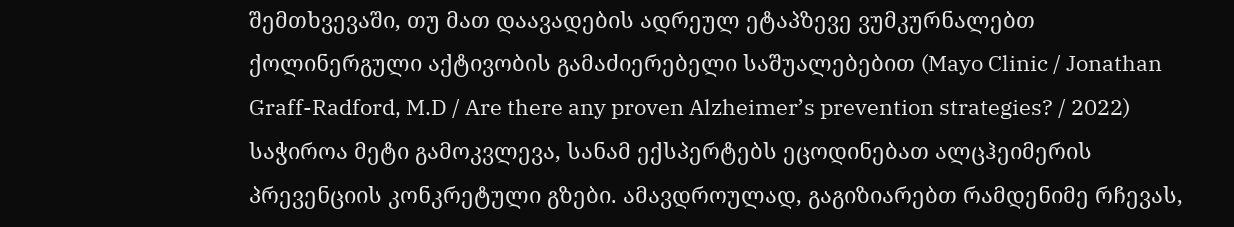შემთხვევაში, თუ მათ დაავადების ადრეულ ეტაპზევე ვუმკურნალებთ ქოლინერგული აქტივობის გამაძიერებელი საშუალებებით (Mayo Clinic / Jonathan Graff-Radford, M.D / Are there any proven Alzheimer’s prevention strategies? / 2022)
საჭიროა მეტი გამოკვლევა, სანამ ექსპერტებს ეცოდინებათ ალცჰეიმერის პრევენციის კონკრეტული გზები. ამავდროულად, გაგიზიარებთ რამდენიმე რჩევას,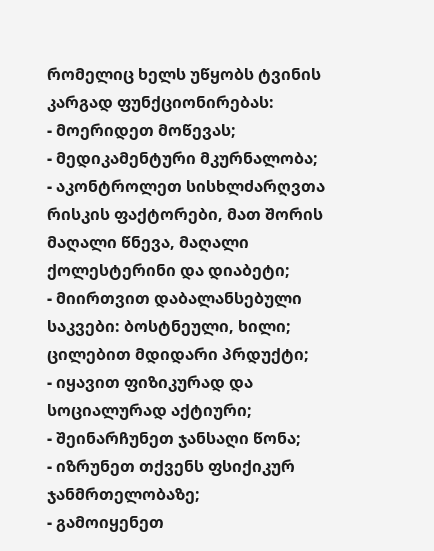რომელიც ხელს უწყობს ტვინის კარგად ფუნქციონირებას:
- მოერიდეთ მოწევას;
- მედიკამენტური მკურნალობა;
- აკონტროლეთ სისხლძარღვთა რისკის ფაქტორები, მათ შორის მაღალი წნევა, მაღალი ქოლესტერინი და დიაბეტი;
- მიირთვით დაბალანსებული საკვები: ბოსტნეული, ხილი; ცილებით მდიდარი პრდუქტი;
- იყავით ფიზიკურად და სოციალურად აქტიური;
- შეინარჩუნეთ ჯანსაღი წონა;
- იზრუნეთ თქვენს ფსიქიკურ ჯანმრთელობაზე;
- გამოიყენეთ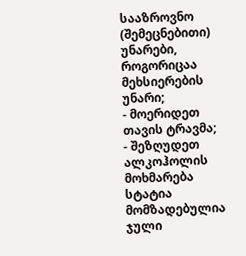სააზროვნო (შემეცნებითი) უნარები, როგორიცაა მეხსიერების უნარი;
- მოერიდეთ თავის ტრავმა;
- შეზღუდეთ ალკოჰოლის მოხმარება
სტატია მომზადებულია ჯული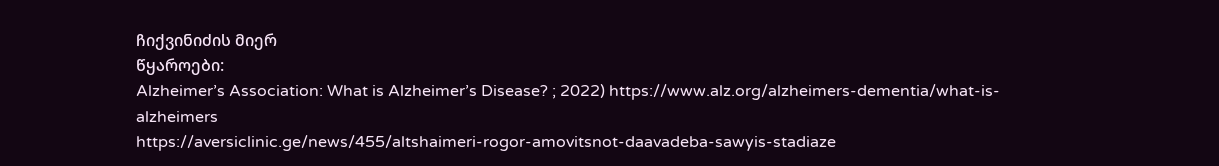ჩიქვინიძის მიერ
წყაროები:
Alzheimer’s Association: What is Alzheimer’s Disease? ; 2022) https://www.alz.org/alzheimers-dementia/what-is-alzheimers
https://aversiclinic.ge/news/455/altshaimeri-rogor-amovitsnot-daavadeba-sawyis-stadiaze